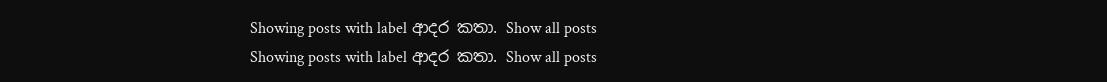Showing posts with label ආදර කතා. Show all posts
Showing posts with label ආදර කතා. Show all posts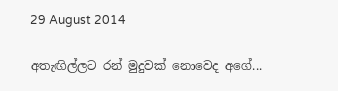29 August 2014

අතැඟිල්ලට රන් මුදුවක් නොවෙද අගේ...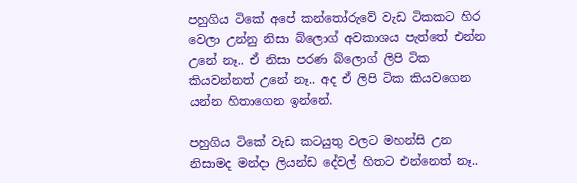පහුගිය ටිකේ අපේ කන්තෝරුවේ වැඩ ටිකකට හිර වෙලා උන්නු නිසා බ්ලොග් අවකාශය පැත්තේ එන්න උනේ නෑ.. ඒ නිසා පරණ බ්ලොග් ලිපි ටික කියවන්නත් උනේ නෑ.. අද ඒ ලිපි ටික කියවගෙන යන්න හිතාගෙන ඉන්නේ.

පහුගිය ටිකේ වැඩ කටයුතු වලට මහන්සි උන නිසාමද මන්දා ලියන්ඩ දේවල් හිතට එන්නෙත් නෑ..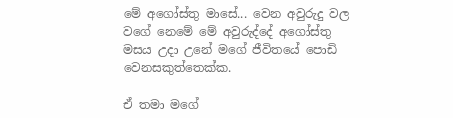මේ අගෝස්තු මාසේ... වෙන අවුරුදු වල වගේ නෙමේ මේ අවුරුද්දේ අගෝස්තු මසය උදා උනේ මගේ ජීවිතයේ පොඩි වෙනසකුත්තෙක්ක.

ඒ තමා මගේ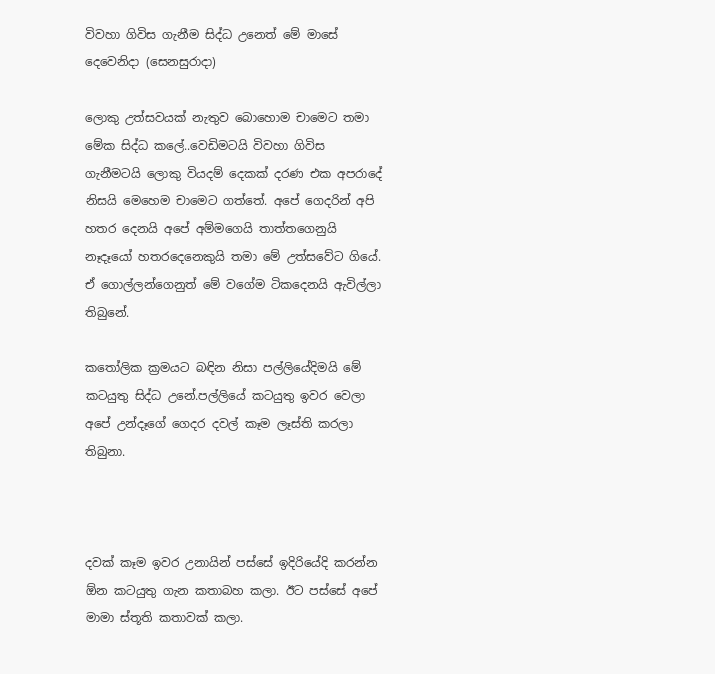විවහා ගිවිස ගැනීම සිද්ධ උනෙත් මේ මාසේ දෙවෙනිදා (සෙනසුරාදා)

ලොකු උත්සවයක් නැතුව බොහොම චාමෙට තමා මේක සිද්ධ කලේ..වෙඩිමටයි විවහා ගිවිස ගැනීමටයි ලොකු වියදම් දෙකක් දරණ එක අපරාදේ නිසයි මෙහෙම චාමෙට ගත්තේ. අපේ ගෙදරින් අපි හතර දෙනයි අපේ අම්මගෙයි තාත්තගෙනුයි නෑදෑයෝ හතරදෙනෙකුයි තමා මේ උත්සවේට ගියේ. ඒ ගොල්ලන්ගෙනුත් මේ වගේම ටිකදෙනයි ඇවිල්ලා තිබුනේ.

කතෝලික ක්‍රමයට බඳින නිසා පල්ලියේදිමයි මේ කටයුතු සිද්ධ උනේ.පල්ලියේ කටයුතු ඉවර වෙලා අපේ උන්දෑගේ ගෙදර දවල් කෑම ලෑස්ති කරලා තිබුනා.



දවක් කෑම ඉවර උනායින් පස්සේ ඉදිරියේදි කරන්න ඕන කටයුතු ගැන කතාබහ කලා. ඊට පස්සේ අපේ මාමා ස්තූති කතාවක් කලා.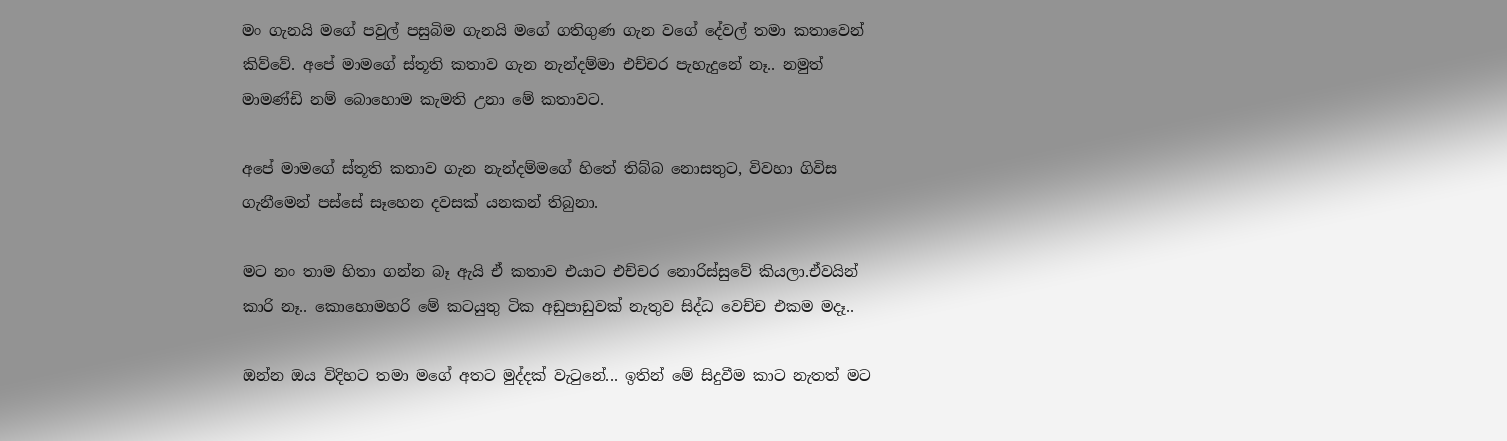මං ගැනයි මගේ පවුල් පසුබිම ගැනයි මගේ ගතිගුණ ගැන වගේ දේවල් තමා කතාවෙන් කිව්වේ. අපේ මාමගේ ස්තූති කතාව ගැන නැන්දම්මා එච්චර පැහැදුනේ නෑ.. නමුත් මාමණ්ඩි නම් බොහොම කැමති උනා මේ කතාවට.

අපේ මාමගේ ස්තූති කතාව ගැන නැන්දම්මගේ හිතේ තිබ්බ නොසතුට, විවහා ගිවිස ගැනීමෙන් පස්සේ සෑහෙන දවසක් යනකන් තිබුනා.

මට නං තාම හිතා ගන්න බෑ ඇයි ඒ කතාව එයාට එච්චර නොරිස්සුවේ කියලා.ඒවයින් කාරි නෑ.. කොහොමහරි මේ කටයුතු ටික අඩුපාඩුවක් නැතුව සිද්ධ වෙච්ච එකම මදෑ..

ඔන්න ඔය විදිහට තමා මගේ අතට මුද්දක් වැටුනේ... ඉතින් මේ සිදුවීම කාට නැතත් මට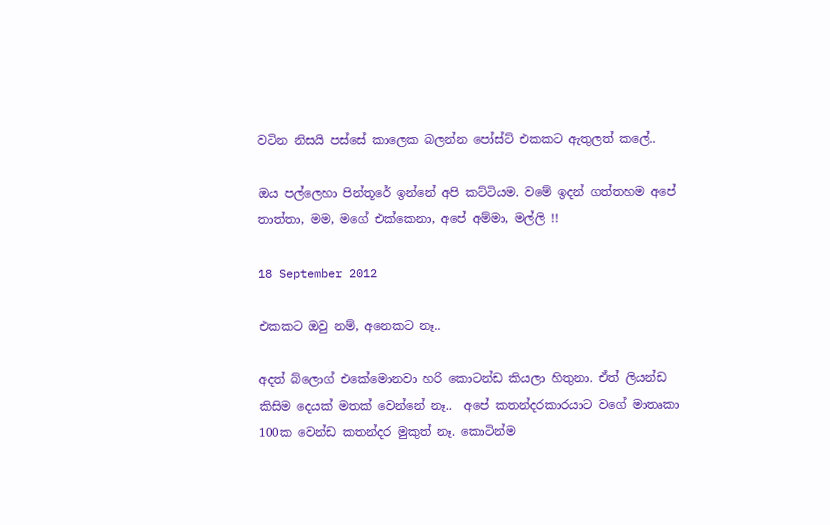වටින නිසයි පස්සේ කාලෙක බලන්න පෝස්ට් එකකට ඇතුලත් කලේ..

ඔය පල්ලෙහා පින්තූරේ ඉන්නේ අපි කට්ටියම. වමේ ඉදන් ගත්තහම අපේ තාත්තා, මම, මගේ එක්කෙනා, අපේ අම්මා, මල්ලි !!

18 September 2012

එකකට ඔවු නම්, අනෙකට නෑ..

අදත් බ්ලොග් එකේමොනවා හරි කොටන්ඩ කියලා හිතුනා. ඒත් ලියන්ඩ කිසිම දෙයක් මතක් වෙන්නේ නෑ..  අපේ කතන්දරකාරයාට වගේ මාතෘකා 100ක වෙන්ඩ කතන්දර මුකුත් නෑ. කොටින්ම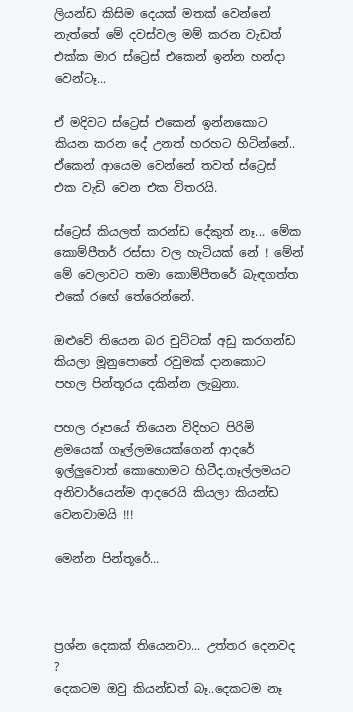ලියන්ඩ කිසිම දෙයක් මතක් වෙන්නේ නැත්තේ මේ දවස්වල මම් කරන වැඩත් එක්ක මාර ස්ට්‍රෙස් එකෙන් ඉන්න හන්දා වෙන්ටෑ...

ඒ මදිවට ස්ට්‍රෙස් එකෙන් ඉන්නකොට කියන කරන දේ උනත් හරහට හිටින්නේ.. ඒකෙන් ආයෙම වෙන්නේ තවත් ස්ට්‍රෙස් එක වැඩි වෙන එක විතරයි.

ස්ට්‍රෙස් කියලත් කරන්ඩ දේකුත් නෑ... මේක කොම්පීතර් රස්සා වල හැටියක් නේ ! මේන් මේ වෙලාවට තමා කොම්පීතරේ බැඳගත්ත එකේ රඟේ තේරෙන්නේ.

ඔළුවේ තියෙන බර චුට්ටක් අඩු කරගන්ඩ කියලා මූනුපොතේ රවුමක් දානකොට  පහල පින්තූරය දකින්න ලැබුනා.

පහල රූපයේ තියෙන විදිහට පිරිමි ළමයෙක් ගෑල්ලමයෙක්ගෙන් ආදරේ ඉල්ලුවොත් කොහොමට හිටීද.ගෑල්ලමයට අනිවාර්යෙන්ම ආදරෙයි කියලා කියන්ඩ වෙනවාමයි !!!

මෙන්න පින්තූරේ...



ප්‍රශ්න දෙකක් තියෙනවා... උත්තර දෙනවද ?
දෙකටම ඔවු කියන්ඩත් බෑ..දෙකටම නෑ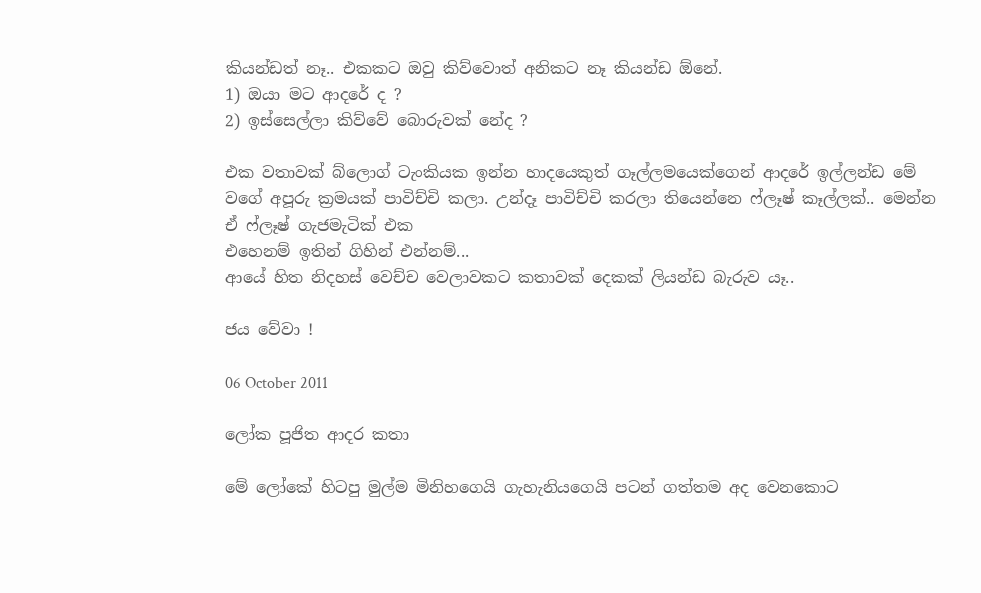කියන්ඩත් නෑ.. එකකට ඔවු කිව්වොත් අනිකට නෑ කියන්ඩ ඕනේ.
1) ඔයා මට ආදරේ ද ?
2) ඉස්සෙල්ලා කිව්වේ බොරුවක් නේද ?

එක වතාවක් බ්ලොග් ටැංකියක ඉන්න හාදයෙකුත් ගෑල්ලමයෙක්ගෙන් ආදරේ ඉල්ලන්ඩ මේ වගේ අපූරු ක්‍රමයක් පාවිච්චි කලා. උන්දෑ පාවිච්චි කරලා තියෙන්නෙ ෆ්ලෑෂ් කෑල්ලක්.. මෙන්න ඒ ෆ්ලෑෂ් ගැජමැටික් එක
එහෙනම් ඉතින් ගිහින් එන්නම්...
ආයේ හිත නිදහස් වෙච්ච වෙලාවකට කතාවක් දෙකක් ලියන්ඩ බැරුව යෑ..

ජය වේවා !

06 October 2011

ලෝක පූජිත ආදර කතා

මේ ලෝකේ හිටපු මුල්ම මිනිහගෙයි ගැහැනියගෙයි පටන් ගත්තම අද වෙනකොට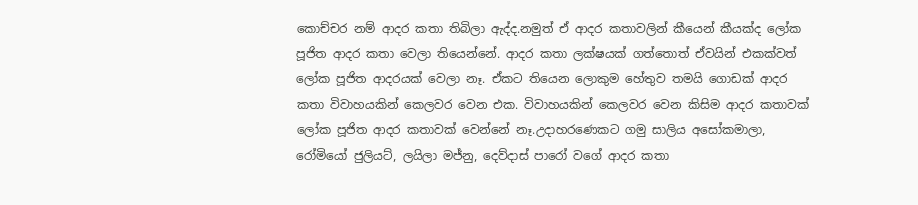කොච්චර නම් ආදර කතා තිබිලා ඇද්ද.නමුත් ඒ ආදර කතාවලින් කීයෙන් කීයක්ද ලෝක පූජිත ආදර කතා වෙලා තියෙන්නේ. ආදර කතා ලක්ෂයක් ගත්තොත් ඒවයින් එකක්වත් ලෝක පූජිත ආදරයක් වෙලා නෑ. ඒකට තියෙන ලොකුම හේතුව තමයි ගොඩක් ආදර කතා විවාහයකින් කෙලවර වෙන එක. විවාහයකින් කෙලවර වෙන කිසිම ආදර කතාවක් ලෝක පූජිත ආදර කතාවක් වෙන්නේ නෑ.උදාහරණෙකට ගමු සාලිය අසෝකමාලා, රෝමියෝ ජුලියට්, ලයිලා මජ්නු, දෙව්දාස් පාරෝ වගේ ආදර කතා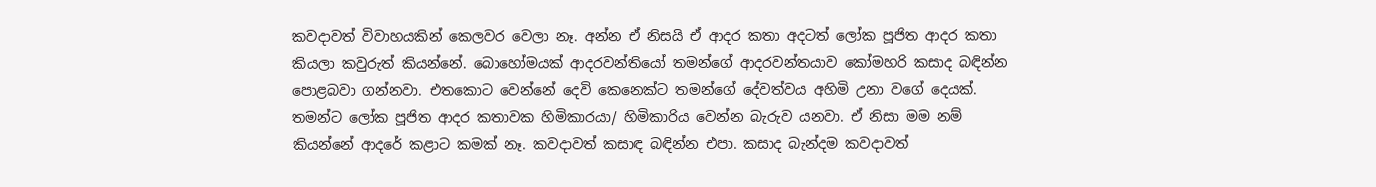කවදාවත් විවාහයකින් කෙලවර වෙලා නෑ. අන්න ඒ නිසයි ඒ ආදර කතා අදටත් ලෝක පූජිත ආදර කතා කියලා කවුරුත් කියන්නේ. බොහෝමයක් ආදරවන්තියෝ තමන්ගේ ආදරවන්තයාව කෝමහරි කසාද බඳින්න පොළබවා ගන්නවා. එතකොට වෙන්නේ දෙවි කෙනෙක්ට තමන්ගේ දේවත්වය අහිමි උනා වගේ දෙයක්. තමන්ට ලෝක පූජිත ආදර කතාවක හිමිකාරයා/ හිමිකාරිය වෙන්න බැරුව යනවා. ඒ නිසා මම නම් කියන්නේ ආදරේ කළාට කමක් නෑ. කවදාවත් කසාඳ බඳින්න එපා. කසාද බැන්දම කවදාවත්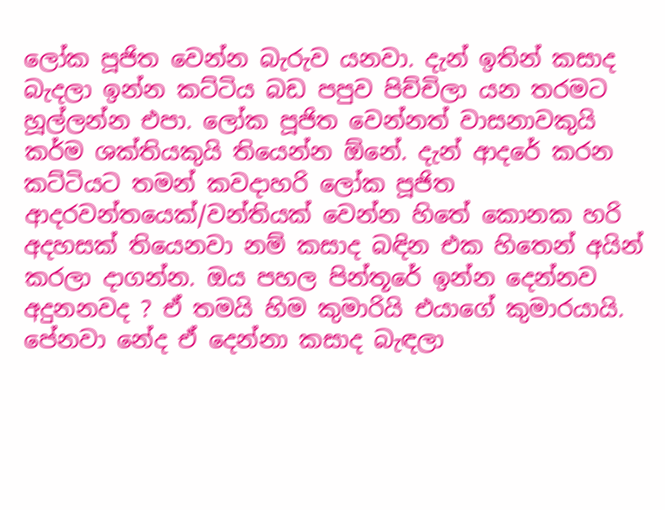ලෝක පූජිත වෙන්න බැරුව යනවා. දැන් ඉතින් කසාද බැදලා ඉන්න කට්ටිය බඩ පපුව පිච්චිලා යන තරමට හූල්ලන්න එපා. ලෝක පූජිත වෙන්නත් වාසනාවකුයි කර්ම ශක්තියකුයි තියෙන්න ඕනේ. දැන් ආදරේ කරන කට්ටියට තමන් කවදාහරි ලෝක පූජිත ආදරවන්තයෙක්/වන්තියක් වෙන්න හිතේ කොනක හරි අදහසක් තියෙනවා නම් කසාද බඳින එක හිතෙන් අයින් කරලා දාගන්න. ඔය පහල පින්තූරේ ඉන්න දෙන්නව අදුනනවද ? ඒ තමයි හිම කුමාරියි එයාගේ කුමාරයායි. පේනවා නේද ඒ දෙන්නා කසාද බැඳලා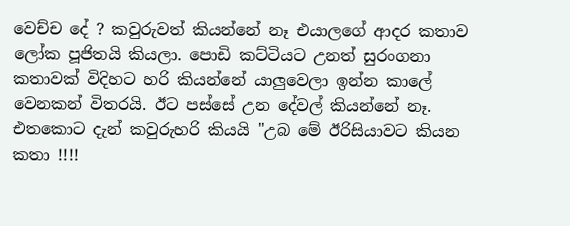වෙච්ච දේ ? කවුරුවත් කියන්නේ නෑ එයාලගේ ආදර කතාව ලෝක පූජිතයි කියලා. පොඩි කට්ටියට උනත් සුරංගනා කතාවක් විදිහට හරි කියන්නේ යාලුවෙලා ඉන්න කාලේ වෙනකන් විතරයි. ඊට පස්සේ උන දේවල් කියන්නේ නෑ. එතකොට දැන් කවුරුහරි කියයි "උබ මේ ඊරිසියාවට කියන කතා !!!!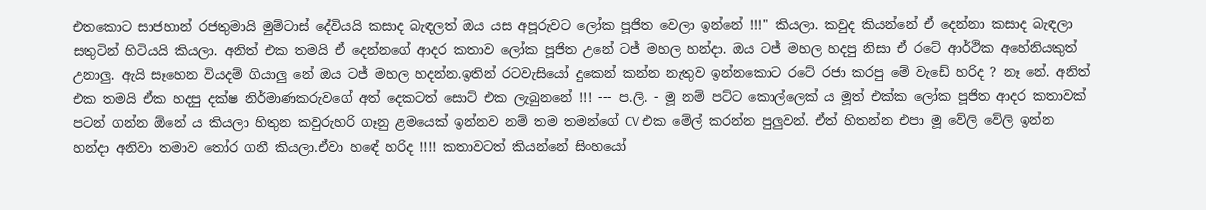එතකොට සාජහාන් රජතුමායි මුම්ටාස් දේවියයි කසාද බැඳලත් ඔය යස අපූරුවට ලෝක පූජිත වෙලා ඉන්නේ !!!" කියලා. කවුද කියන්නේ ඒ දෙන්නා කසාද බැඳලා සතුටින් හිටියයි කියලා. අනිත් එක තමයි ඒ දෙන්නගේ ආදර කතාව ලෝක පූජිත උනේ ටජ් මහල හන්දා. ඔය ටජ් මහල හදපු නිසා ඒ රටේ ආර්ථික අහේනියකුත් උනාලු. ඇයි සෑහෙන වියදම් ගියාලු නේ ඔය ටජ් මහල හදන්න.ඉතින් රටවැසියෝ දුකෙන් කන්න නැතුව ඉන්නකොට රටේ රජා කරපු මේ වැඩේ හරිද ? නෑ නේ. අනිත් එක තමයි ඒක හදපු දක්ෂ නිර්මාණකරුවගේ අත් දෙකටත් සොට් එක ලැබුනනේ !!! --- ප.ලි. - මූ නම් පට්ට කොල්ලෙක් ය මූත් එක්ක ලෝක පූජිත ආදර කතාවක් පටන් ගන්න ඕනේ ය කියලා හිතුන කවුරුහරි ගෑනු ළමයෙක් ඉන්නව නම් තම තමන්ගේ CV එක මේල් කරන්න පුලුවන්. ඒත් හිතන්න එපා මූ වේලි වේලි ඉන්න හන්දා අනිවා තමාව තෝර ගනී කියලා.ඒවා හඳේ හරිද !!!! කතාවටත් කියන්නේ සිංහයෝ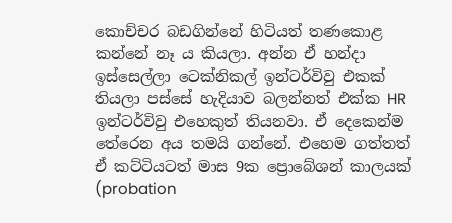කොච්චර බඩගින්නේ හිටියත් තණකොළ කන්නේ නෑ ය කියලා. අන්න ඒ හන්දා ඉස්සෙල්ලා ටෙක්නිකල් ඉන්ටර්විවු එකක් තියලා පස්සේ හැදියාව බලන්නත් එක්ක HR ඉන්ටර්විවු එහෙකුත් තියනවා. ඒ දෙකෙන්ම තේරෙන අය තමයි ගන්නේ. එහෙම ගත්තත් ඒ කට්ටියටත් මාස 9ක ප්‍රොබේශන් කාලයක් (probation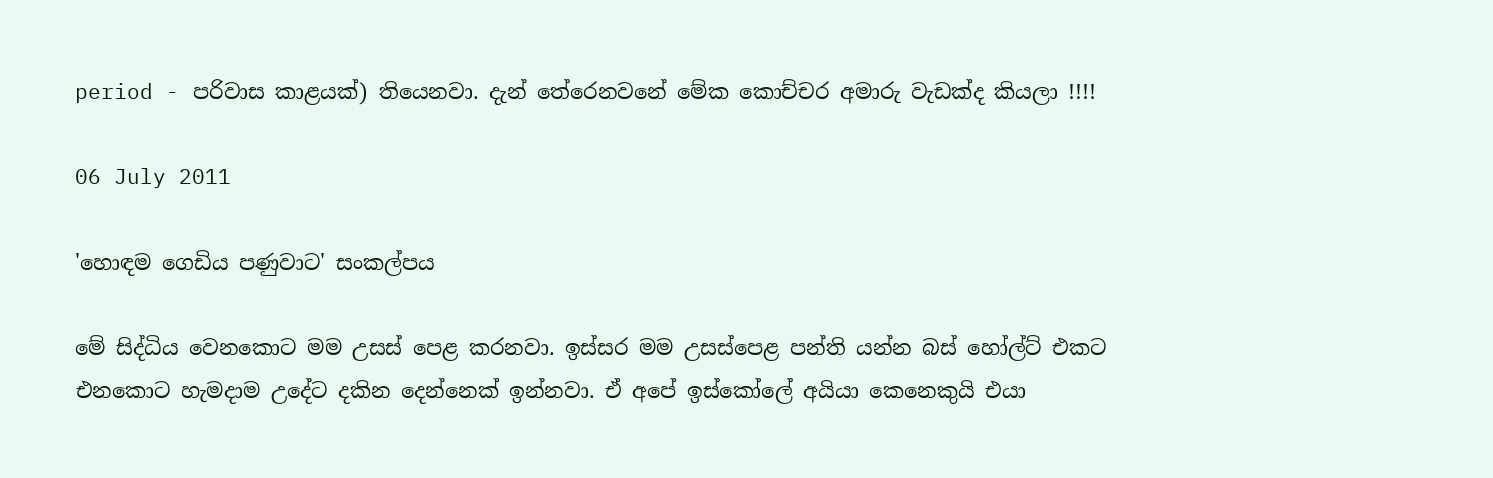period - පරිවාස කාළයක්) තියෙනවා. දැන් තේරෙනවනේ මේක කොච්චර අමාරු වැඩක්ද කියලා !!!!

06 July 2011

'හොඳම ගෙඩිය පණුවාට' සංකල්පය

මේ සිද්ධිය වෙනකොට මම උසස් පෙළ කරනවා. ඉස්සර මම උසස්පෙළ පන්ති යන්න බස් හෝල්ට් එකට එනකොට හැමදාම උදේට දකින දෙන්නෙක් ඉන්නවා. ඒ අපේ ඉස්කෝලේ අයියා කෙනෙකුයි එයා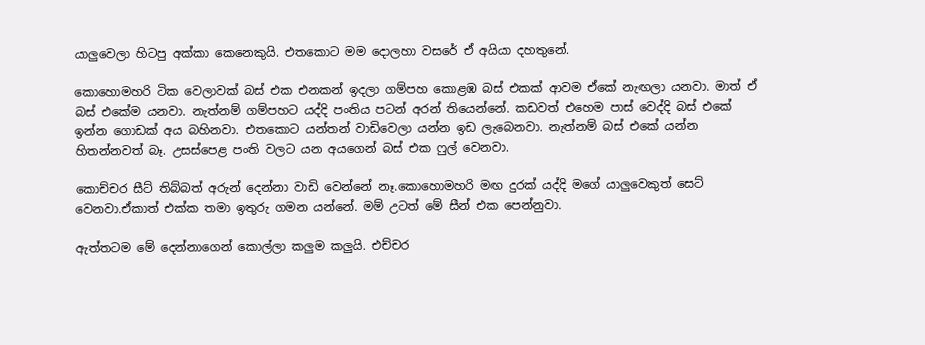යාලුවෙලා හිටපු අක්කා කෙනෙකුයි. එතකොට මම දොලහා වසරේ ඒ අයියා දහතුනේ.

කොහොමහරි ටික වෙලාවක් බස් එක එනකන් ඉදලා ගම්පහ කොළඹ බස් එකක් ආවම ඒකේ නැඟලා යනවා. මාත් ඒ බස් එකේම යනවා. නැත්නම් ගම්පහට යද්දි පංතිය පටන් අරන් තියෙන්නේ. කඩවත් එහෙම පාස් වෙද්දි බස් එකේ ඉන්න ගොඩක් අය බහිනවා. එතකොට යන්තන් වාඩිවෙලා යන්න ඉඩ ලැබෙනවා. නැත්නම් බස් එකේ යන්න හිතන්නවත් බෑ. උසස්පෙළ පංති වලට යන අයගෙන් බස් එක ෆුල් වෙනවා.

කොච්චර සීට් තිබ්බත් අරුන් දෙන්නා වාඩි වෙන්නේ නෑ.කොහොමහරි මඟ දුරක් යද්දි මගේ යාලුවෙකුත් සෙට් වෙනවා.ඒකාත් එක්ක තමා ඉතුරු ගමන යන්නේ. මම් උටත් මේ සීන් එක පෙන්නුවා.

ඇත්තටම මේ දෙන්නාගෙන් කොල්ලා කලුම කලුයි. එච්චර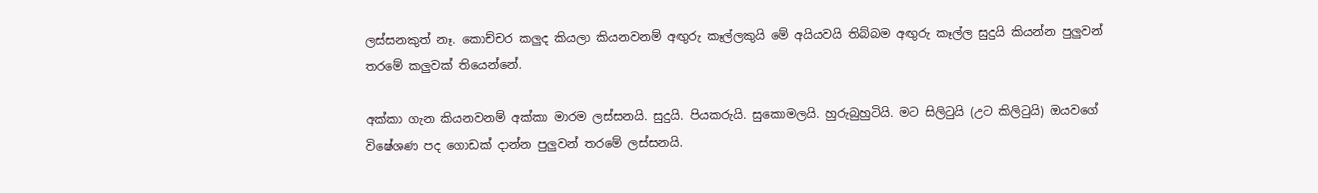ලස්සනකුත් නෑ. කොච්චර කලුද කියලා කියනවනම් අඟුරු කෑල්ලකුයි මේ අයියවයි තිබ්බම අඟුරු කෑල්ල සුදුයි කියන්න පුලුවන් තරමේ කලුවක් තියෙන්නේ.

අක්කා ගැන කියනවනම් අක්කා මාරම ලස්සනයි. සුදුයි. පියකරුයි. සුකොමලයි. හුරුබුහුටියි. මට සිලිටුයි (උට කිලිටුයි) ඔයවගේ විෂේශණ පද ගොඩක් දාන්න පුලුවන් තරමේ ලස්සනයි.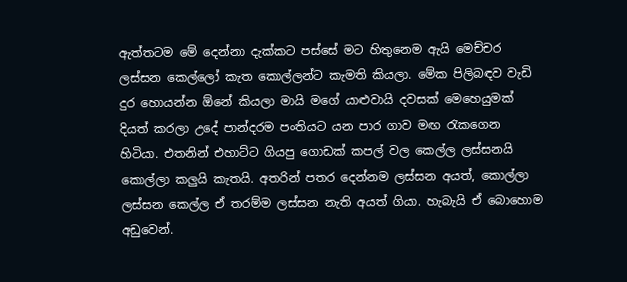ඇත්තටම මේ දෙන්නා දැක්කට පස්සේ මට හිතුනෙම ඇයි මෙච්චර ලස්සන කෙල්ලෝ කැත කොල්ලන්ට කැමති කියලා. මේක පිලිබඳව වැඩි දුර හොයන්න ඕනේ කියලා මායි මගේ යාළුවායි දවසක් මෙහෙයුමක් දියත් කරලා උදේ පාන්දරම පංතියට යන පාර ගාව මඟ රැකගෙන හිටියා. එතනින් එහාට්ට ගියපු ගොඩක් කපල් වල කෙල්ල ලස්සනයි කොල්ලා කලුයි කැතයි. අතරින් පතර දෙන්නම ලස්සන අයත්, කොල්ලා ලස්සන කෙල්ල ඒ තරම්ම ලස්සන නැති අයත් ගියා. හැබැයි ඒ බොහොම අඩුවෙන්.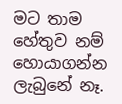මට තාම හේතුව නම් හොයාගන්න ලැබුනේ නෑ.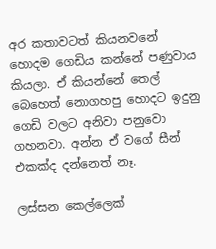අර කතාවටත් කියනවනේ හොදම ගෙඩිය කන්නේ පණුවාය කියලා. ඒ කියන්නේ තෙල් බෙහෙත් නොගහපු හොදට ඉදුනු ගෙඩි වලට අනිවා පනුවො ගහනවා. අන්න ඒ වගේ සීන් එකක්ද දන්නෙත් නෑ.

ලස්සන කෙල්ලෙක්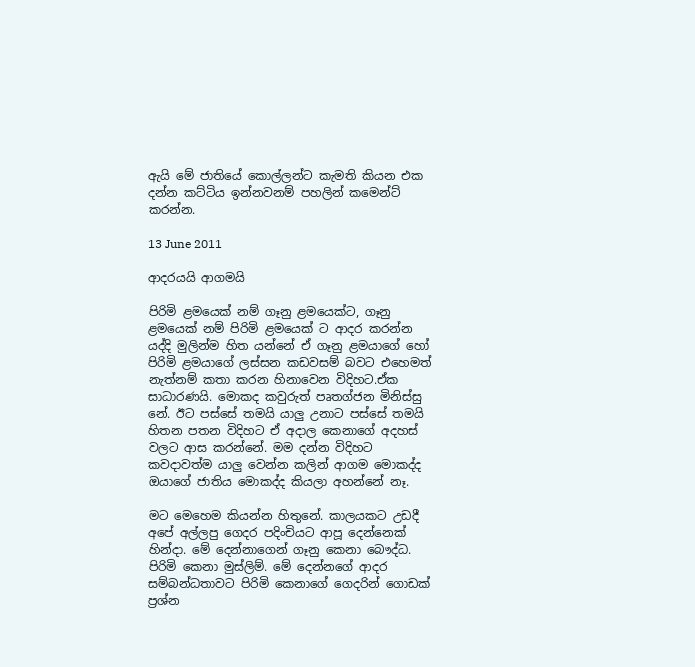ඇයි මේ ජාතියේ කොල්ලන්ට කැමති කියන එක දන්න කට්ටිය ඉන්නවනම් පහලින් කමෙන්ට් කරන්න.

13 June 2011

ආදරයයි ආගමයි

පිරිමි ළමයෙක් නම් ගෑනු ළමයෙක්ට, ගෑනු ළමයෙක් නම් පිරිමි ළමයෙක් ට ආදර කරන්න යද්දි මුලින්ම හිත යන්නේ ඒ ගෑනු ළමයාගේ හෝ පිරිමි ළමයාගේ ලස්සන කඩවසම් බවට එහෙමත් නැත්නම් කතා කරන හිනාවෙන විදිහට.ඒක සාධාරණයි. මොකද කවුරුත් පෘතග්ජන මිනිස්සු නේ. ඊට පස්සේ තමයි යාලු උනාට පස්සේ තමයි හිතන පතන විදිහට ඒ අදාල කෙනාගේ අදහස් වලට ආස කරන්නේ. මම දන්න විදිහට කවදාවත්ම යාලු වෙන්න කලින් ආගම මොකද්ද ඔයාගේ ජාතිය මොකද්ද කියලා අහන්නේ නෑ.

මට මෙහෙම කියන්න හිතුනේ. කාලයකට උඩදී අපේ අල්ලපු ගෙදර පදිංචියට ආපූ දෙන්නෙක් හින්දා. මේ දෙන්නාගෙන් ගෑනු කෙනා බෞද්ධ. පිරිමි කෙනා මුස්ලිම්. මේ දෙන්නගේ ආදර සම්බන්ධතාවට පිරිමි කෙනාගේ ගෙදරින් ගොඩක් ප්‍රශ්න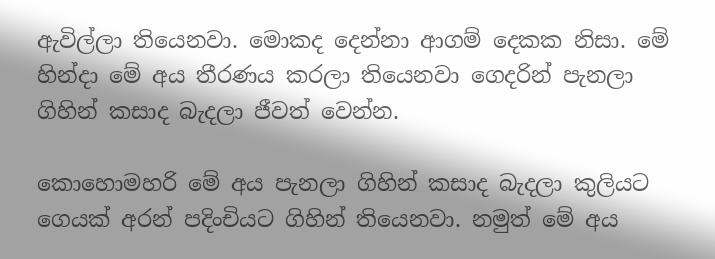ඇවිල්ලා තියෙනවා. මොකද දෙන්නා ආගම් දෙකක නිසා. මේ හින්දා මේ අය තීරණය කරලා තියෙනවා ගෙදරින් පැනලා ගිහින් කසාද බැදලා ජීවත් වෙන්න.

කොහොමහරි මේ අය පැනලා ගිහින් කසාද බැදලා කුලියට ගෙයක් අරන් පදිංචියට ගිහින් තියෙනවා. නමුත් මේ අය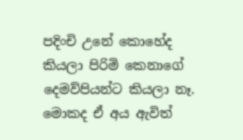පදිංචි උනේ කොහේද කියලා පිරිමි කෙනාගේ දෙමව්පියන්ට කියලා නෑ. මොකද ඒ අය ඇවිත්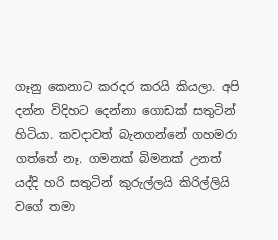ගෑනු කෙනාට කරදර කරයි කියලා. අපි දන්න විදිහට දෙන්නා ගොඩක් සතුටින් හිටියා. කවදාවත් බැනගන්නේ ගහමරා ගත්තේ නෑ. ගමනක් බිමනක් උනත් යද්දි හරි සතුටින් කුරුල්ලයි කිරිල්ලියි වගේ තමා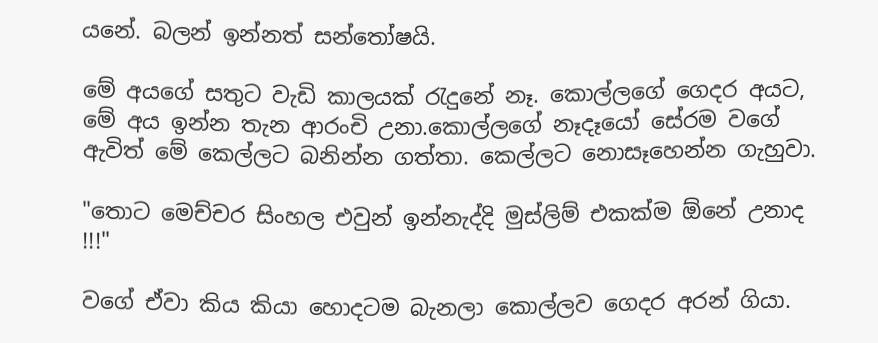යනේ. බලන් ඉන්නත් සන්තෝෂයි.

මේ අයගේ සතුට වැඩි කාලයක් රැදුනේ නෑ. කොල්ලගේ ගෙදර අයට, මේ අය ඉන්න තැන ආරංචි උනා.කොල්ලගේ නෑදෑයෝ සේරම වගේ ඇවිත් මේ කෙල්ලට බනින්න ගත්තා. කෙල්ලට නොසෑහෙන්න ගැහුවා.

"තොට මෙච්චර සිංහල එවුන් ඉන්නැද්දි මුස්ලිම් එකක්ම ඕනේ උනාද !!!"

වගේ ඒවා කිය කියා හොදටම බැනලා කොල්ලව ගෙදර අරන් ගියා.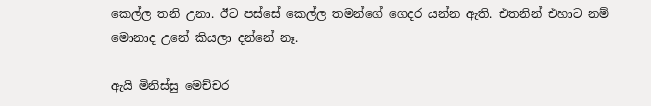කෙල්ල තනි උනා. ඊට පස්සේ කෙල්ල තමන්ගේ ගෙදර යන්න ඇති. එතනින් එහාට නම් මොනාද උනේ කියලා දන්නේ නෑ.

ඇයි මිනිස්සු මෙච්චර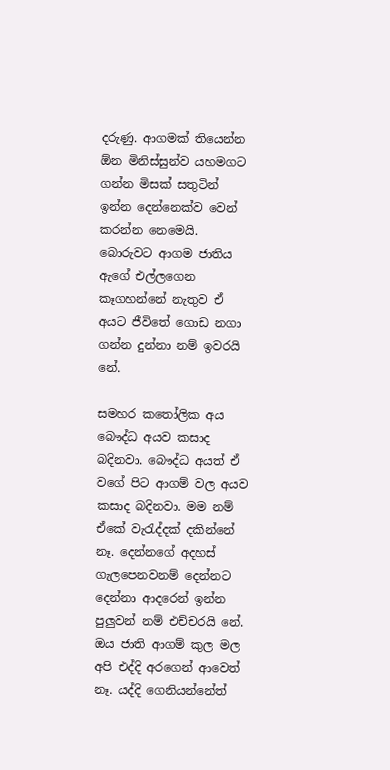දරුණු. ආගමක් තියෙන්න ඕන මිනිස්සුන්ව යහමගට ගන්න මිසක් සතුටින් ඉන්න දෙන්නෙක්ව වෙන් කරන්න නෙමෙයි. බොරුවට ආගම ජාතිය ඇගේ එල්ලගෙන කෑගහන්නේ නැතුව ඒ අයට ජීවිතේ ගොඩ නගා ගන්න දුන්නා නම් ඉවරයි නේ.

සමහර කතෝලික අය බෞද්ධ අයව කසාද බදිනවා. බෞද්ධ අයත් ඒ වගේ පිට ආගම් වල අයව කසාද බදිනවා. මම නම් ඒකේ වැරැද්දක් දකින්නේ නෑ. දෙන්නගේ අදහස්
ගැලපෙනවනම් දෙන්නට දෙන්නා ආදරෙන් ඉන්න පුලුවන් නම් එච්චරයි නේ. ඔය ජාති ආගම් කුල මල අපි එද්දි අරගෙන් ආවෙත් නෑ. යද්දි ගෙනියන්නේත්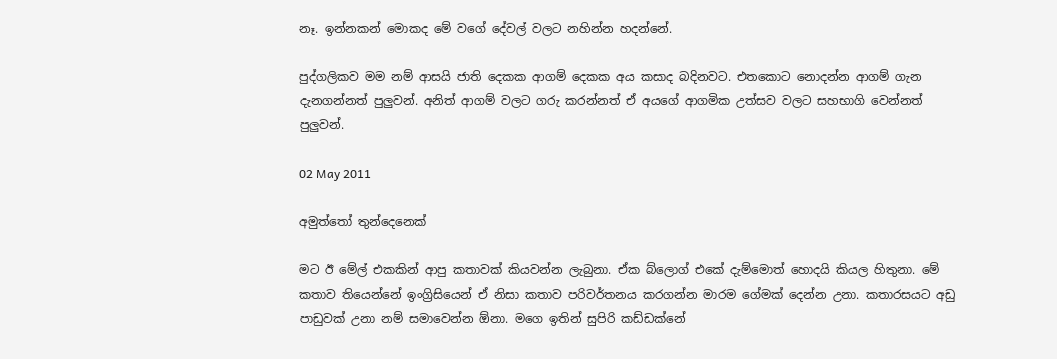නෑ. ඉන්නකන් මොකද මේ වගේ දේවල් වලට නහින්න හදන්නේ.

පුද්ගලිකව මම නම් ආසයි ජාති දෙකක ආගම් දෙකක අය කසාද බදිනවට. එතකොට නොදන්න ආගම් ගැන දැනගන්නත් පුලුවන්. අනිත් ආගම් වලට ගරු කරන්නත් ඒ අයගේ ආගමික උත්සව වලට සහභාගි වෙන්නත් පුලුවන්.

02 May 2011

අමුත්තෝ තුන්දෙනෙක්

මට ඊ මේල් එකකින් ආපු කතාවක් කියවන්න ලැබුනා. ඒක බ්ලොග් එකේ දැම්මොත් හොදයි කියල හිතුනා. මේ කතාව තියෙන්නේ ඉංග්‍රිසියෙන් ඒ නිසා කතාව පරිවර්තනය කරගන්න මාරම ගේමක් දෙන්න උනා. කතාරසයට අඩු පාඩුවක් උනා නම් සමාවෙන්න ඕනා. මගෙ ඉතින් සුපිරි කඩ්ඩක්නේ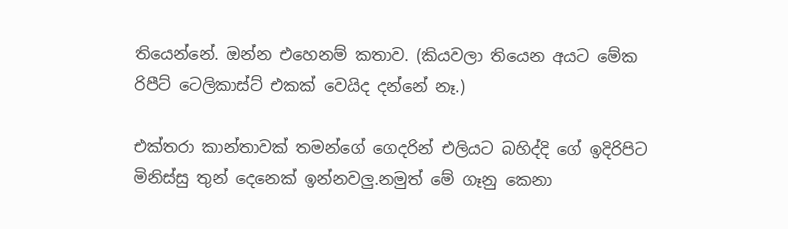තියෙන්නේ. ඔන්න එහෙනම් කතාව. (කියවලා තියෙන අයට මේක රිපීට් ටෙලිකාස්ට් එකක් වෙයිද දන්නේ නෑ.)

එක්තරා කාන්තාවක් තමන්ගේ ගෙදරින් එලියට බහිද්දි ගේ ඉදිරිපිට මිනිස්සු තුන් දෙනෙක් ඉන්නවලු.නමුත් මේ ගෑනු කෙනා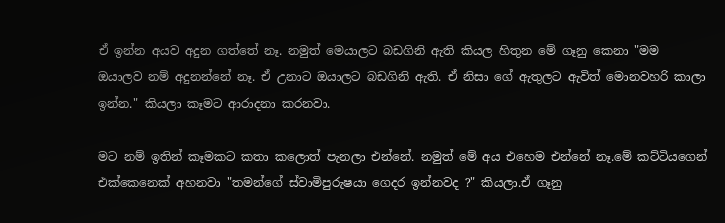ඒ ඉන්න අයව අදුන ගත්තේ නෑ. නමුත් මෙයාලට බඩගිනි ඇති කියල හිතුන මේ ගෑනු කෙනා "මම ඔයාලව නම් අදුනන්නේ නෑ. ඒ උනාට ඔයාලට බඩගිනි ඇති. ඒ නිසා ගේ ඇතුලට ඇවිත් මොනවහරි කාලා ඉන්න." කියලා කෑමට ආරාදනා කරනවා.

මට නම් ඉතින් කෑමකට කතා කලොත් පැනලා එන්නේ. නමුත් මේ අය එහෙම එන්නේ නෑ.මේ කට්ටියගෙන් එක්කෙනෙක් අහනවා "තමන්ගේ ස්වාමිපුරුෂයා ගෙදර ඉන්නවද ?" කියලා.ඒ ගෑනු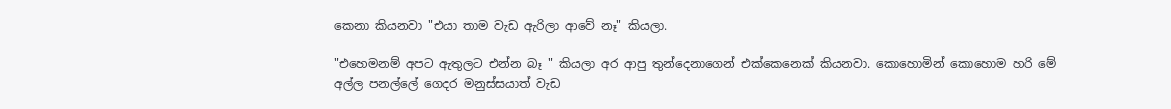කෙනා කියනවා "එයා තාම වැඩ ඇරිලා ආවේ නෑ" කියලා.

"එහෙමනම් අපට ඇතුලට එන්න බෑ " කියලා අර ආපු තුන්දෙනාගෙන් එක්කෙනෙක් කියනවා. කොහොමින් කොහොම හරි මේ අල්ල පනල්ලේ ගෙදර මනුස්සයාත් වැඩ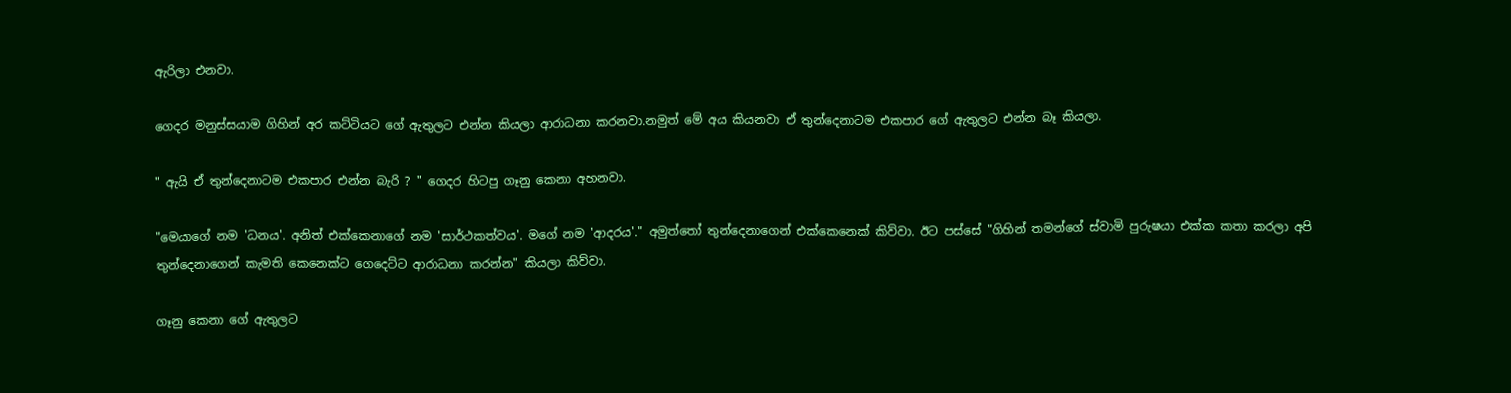ඇරිලා එනවා.

ගෙදර මනුස්සයාම ගිහින් අර කට්ටියට ගේ ඇතුලට එන්න කියලා ආරාධනා කරනවා.නමුත් මේ අය කියනවා ඒ තුන්දෙනාටම එකපාර ගේ ඇතුලට එන්න බෑ කියලා.

" ඇයි ඒ තුන්දෙනාටම එකපාර එන්න බැරි ? " ගෙදර හිටපු ගෑනු කෙනා අහනවා.

"මෙයාගේ නම 'ධනය'. අනිත් එක්කෙනාගේ නම 'සාර්ථකත්වය'. මගේ නම 'ආදරය'." අමුත්තෝ තුන්දෙනාගෙන් එක්කෙනෙක් කිව්වා. ඊට පස්සේ "ගිහින් තමන්ගේ ස්වාමි පුරුෂයා එක්ක කතා කරලා අපි තුන්දෙනාගෙන් කැමති කෙනෙක්ට ගෙදෙට්ට ආරාධනා කරන්න" කියලා කිව්වා.

ගෑනු කෙනා ගේ ඇතුලට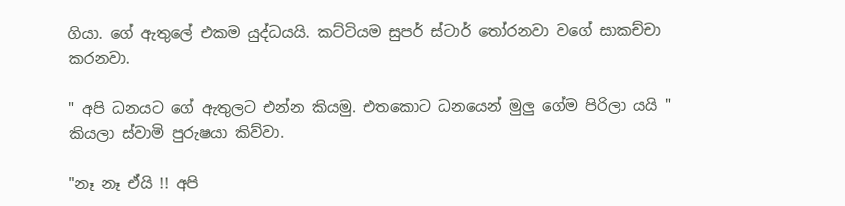ගියා. ගේ ඇතුලේ එකම යුද්ධයයි. කට්ටියම සුපර් ස්ටාර් තෝරනවා වගේ සාකච්චා කරනවා.

" අපි ධනයට ගේ ඇතුලට එන්න කියමු. එතකොට ධනයෙන් මුලු ගේම පිරිලා යයි " කියලා ස්වාමි පුරුෂයා කිව්වා.

"නෑ නෑ ඒයි !! අපි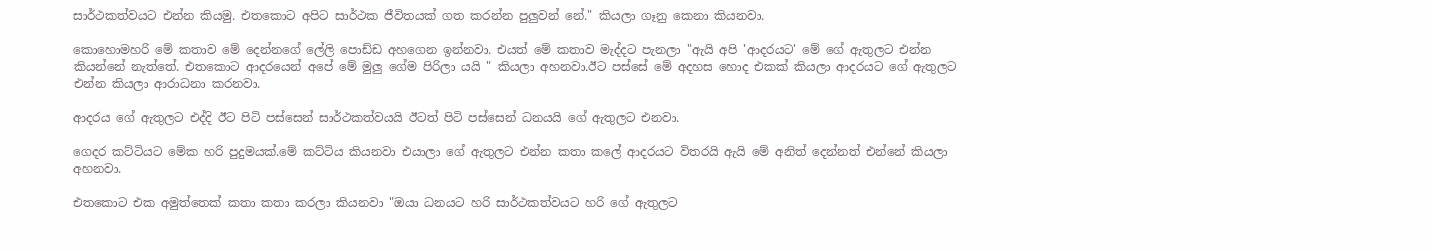සාර්ථකත්වයට එන්න කියමු. එතකොට අපිට සාර්ථක ජීවිතයක් ගත කරන්න පුලුවන් නේ." කියලා ගෑනු කෙනා කියනවා.

කොහොමහරි මේ කතාව මේ දෙන්නගේ ලේලි පොඩ්ඩ අහගෙන ඉන්නවා. එයත් මේ කතාව මැද්දට පැනලා "ඇයි අපි 'ආදරයට' මේ ගේ ඇතුලට එන්න කියන්නේ නැත්තේ. එතකොට ආදරයෙන් අපේ මේ මුලු ගේම පිරිලා යයි " කියලා අහනවා.ඊට පස්සේ මේ අදහස හොද එකක් කියලා ආදරයට ගේ ඇතුලට එන්න කියලා ආරාධනා කරනවා.

ආදරය ගේ ඇතුලට එද්දි ඊට පිටි පස්සෙන් සාර්ථකත්වයයි ඊටත් පිටි පස්සෙන් ධනයයි ගේ ඇතුලට එනවා.

ගෙදර කට්ටියට මේක හරි පුදුමයක්.මේ කට්ටිය කියනවා එයාලා ගේ ඇතුලට එන්න කතා කලේ ආදරයට විතරයි ඇයි මේ අනිත් දෙන්නත් එන්නේ කියලා අහනවා.

එතකොට එක අමුත්තෙක් කතා කතා කරලා කියනවා "ඔයා ධනයට හරි සාර්ථකත්වයට හරි ගේ ඇතුලට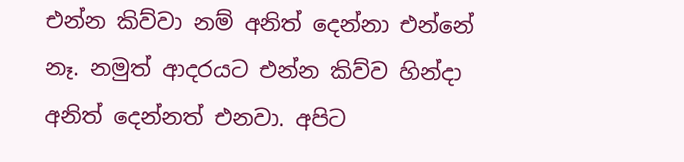එන්න කිව්වා නම් අනිත් දෙන්නා එන්නේ නෑ. නමුත් ආදරයට එන්න කිව්ව හින්දා අනිත් දෙන්නත් එනවා. අපිට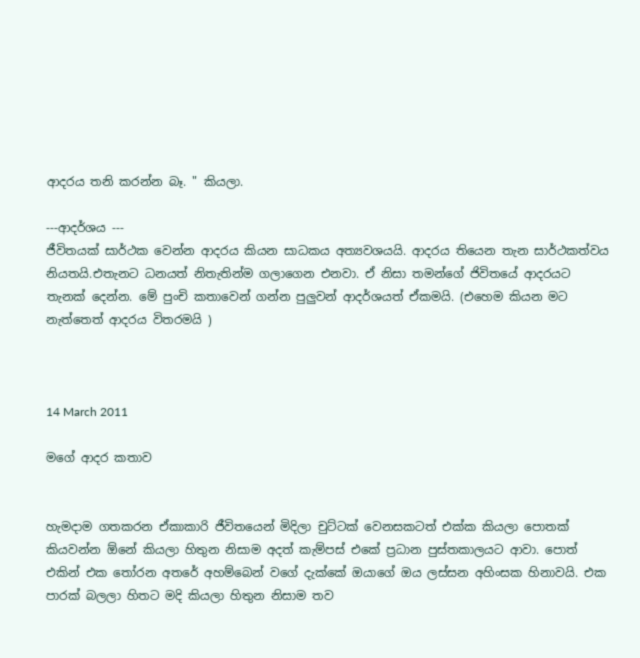ආදරය තනි කරන්න බෑ. " කියලා.

---ආදර්ශය ---
ජීවිතයක් සාර්ථක වෙන්න ආදරය කියන සාධකය අත්‍යවශයයි. ආදරය තියෙන තැන සාර්ථකත්වය නියතයි.එතැනට ධනයත් නිතැතින්ම ගලාගෙන එනවා. ඒ නිසා තමන්ගේ ජිවිතයේ ආදරයට තැනක් දෙන්න. මේ පුංචි කතාවෙන් ගන්න පුලුවන් ආදර්ශයත් ඒකමයි. (එහෙම කියන මට නැත්තෙත් ආදරය විතරමයි )



14 March 2011

මගේ ආදර කතාව


හැමදාම ගතකරන ඒකාකාරි ජීවිතයෙන් මිදිලා චුට්ටක් වෙනසකටත් එක්ක කියලා පොතක් කියවන්න ඕනේ කියලා හිතුන නිසාම අදත් කැම්පස් එකේ ප්‍රධාන පුස්තකාලයට ආවා. පොත් එකින් එක තෝරන අතරේ අහම්බෙන් වගේ දැක්කේ ඔයාගේ ඔය ලස්සන අහිංසක හිනාවයි. එක පාරක් බලලා හිතට මදි කියලා හිතුන නිසාම තව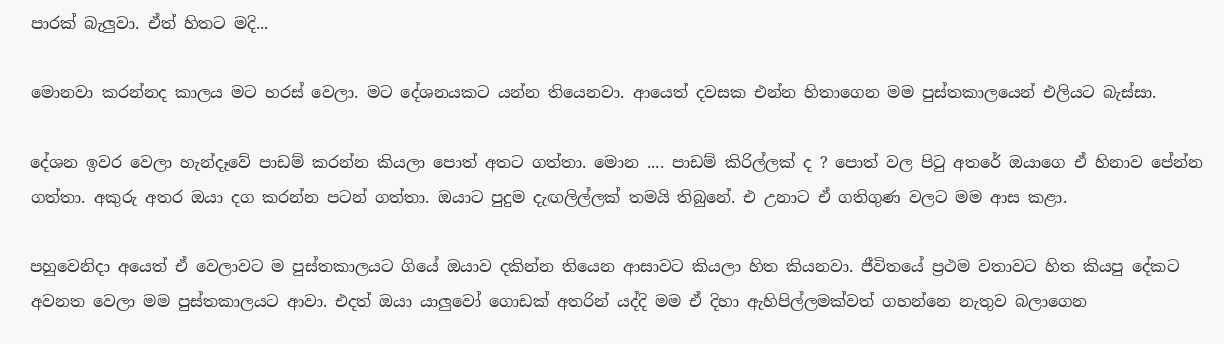පාරක් බැලුවා. ඒත් හිතට මදි...

මොනවා කරන්නද කාලය මට හරස් වෙලා. මට දේශනයකට යන්න තියෙනවා. ආයෙත් දවසක එන්න හිතාගෙන මම පුස්තකාලයෙන් එලියට බැස්සා.

දේශන ඉවර වෙලා හැන්දෑවේ පාඩම් කරන්න කියලා පොත් අතට ගත්තා. මොන .... පාඩම් කිරිල්ලක් ද ? පොත් වල පිටු අතරේ ඔයාගෙ ඒ හිනාව පේන්න ගත්තා. අකුරු අතර ඔයා දග කරන්න පටන් ගත්තා. ඔයාට පුදුම දැඟලිල්ලක් තමයි තිබුනේ. එ උනාට ඒ ගතිගුණ වලට මම ආස කළා.

පහුවෙනිදා අයෙත් ඒ වෙලාවට ම පුස්තකාලයට ගියේ ඔයාව දකින්න තියෙන ආසාවට කියලා හිත කියනවා. ජීවිතයේ ප්‍රථම වතාවට හිත කියපු දේකට අවනත වෙලා මම පුස්තකාලයට ආවා. එදත් ඔයා යාලුවෝ ගොඩක් අතරින් යද්දි මම ඒ දිහා ඇහිපිල්ලමක්වත් ගහන්නෙ නැතුව බලාගෙන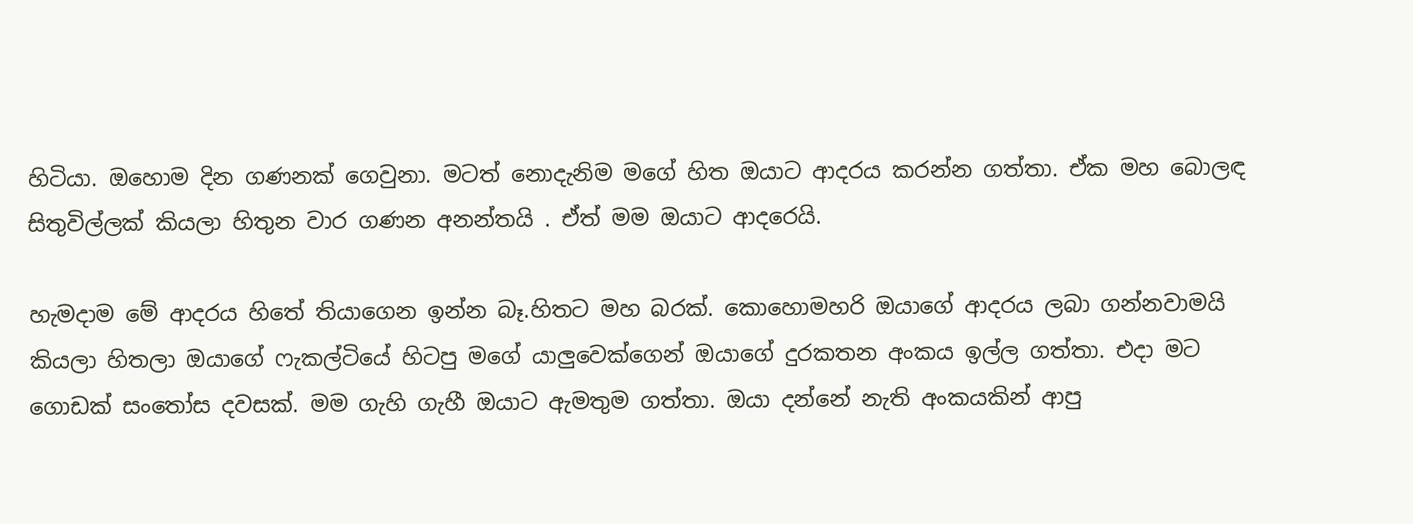හිටියා. ඔහොම දින ගණනක් ගෙවුනා. මටත් නොදැනිම මගේ හිත ඔයාට ආදරය කරන්න ගත්තා. ඒක මහ බොලඳ සිතුවිල්ලක් කියලා හිතුන වාර ගණන අනන්තයි . ඒත් මම ඔයාට ආදරෙයි.

හැමදාම මේ ආදරය හිතේ තියාගෙන ඉන්න බෑ.හිතට මහ බරක්. කොහොමහරි ඔයාගේ ආදරය ලබා ගන්නවාමයි කියලා හිතලා ඔයාගේ ෆැකල්ටියේ හිටපු මගේ යාලුවෙක්ගෙන් ඔයාගේ දුරකතන අංකය ඉල්ල ගත්තා. එදා මට ගොඩක් සංතෝස දවසක්. මම ගැහි ගැහී ඔයාට ඇමතුම ගත්තා. ඔයා දන්නේ නැති අංකයකින් ආපු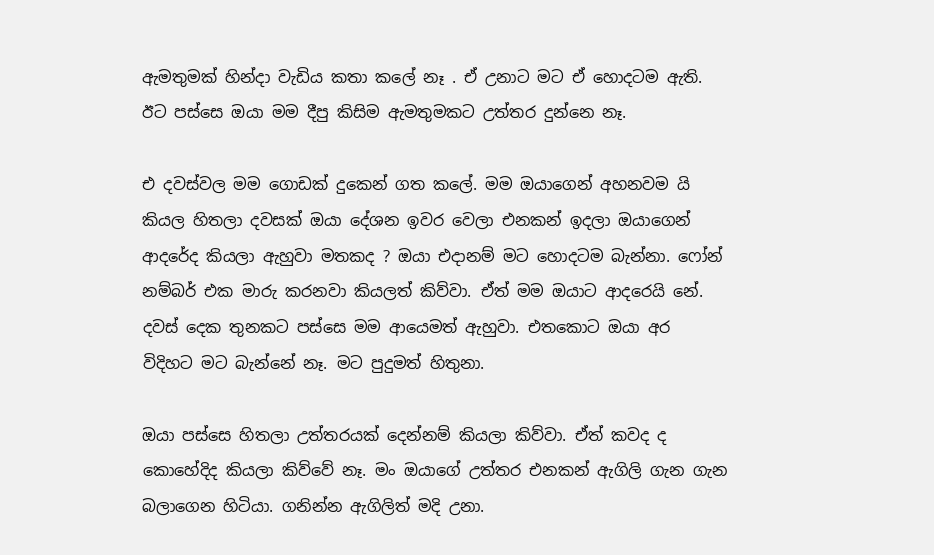ඇමතුමක් හින්දා වැඩිය කතා කලේ නෑ . ඒ උනාට මට ඒ හොදටම ඇති. ඊට පස්සෙ ඔයා මම දීපු කිසිම ඇමතුමකට උත්තර දුන්නෙ නෑ.

එ දවස්වල මම ගොඩක් දුකෙන් ගත කලේ. මම ඔයාගෙන් අහනවම යි කියල හිතලා දවසක් ඔයා දේශන ඉවර වෙලා එනකන් ඉදලා ඔයාගෙන් ආදරේද කියලා ඇහුවා මතකද ? ඔයා එදානම් මට හොදටම බැන්නා. ෆෝන් නම්බර් එක මාරු කරනවා කියලත් කිව්වා. ඒත් මම ඔයාට ආදරෙයි නේ. දවස් දෙක තුනකට පස්සෙ මම ආයෙමත් ඇහුවා. එතකොට ඔයා අර විදිහට මට බැන්නේ නෑ. මට පුදුමත් හිතුනා.

ඔයා පස්සෙ හිතලා උත්තරයක් දෙන්නම් කියලා කිව්වා. ඒත් කවද ද කොහේදිද කියලා කිව්වේ නෑ. මං ඔයාගේ උත්තර එනකන් ඇගිලි ගැන ගැන බලාගෙන හිටියා. ගනින්න ඇගිලිත් මදි උනා.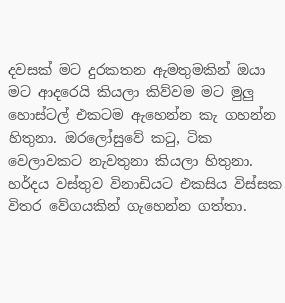දවසක් මට දුරකතන ඇමතුමකින් ඔයා මට ආදරෙයි කියලා කිව්වම මට මුලු හොස්ටල් එකටම ඇහෙන්න කැ ගහන්න හිතුනා. ඔරලෝසුවේ කටු, ටික වෙලාවකට නැවතුනා කියලා හිතුනා. හර්දය වස්තුව විනාඩියට එකසිය විස්සක විතර වේගයකින් ගැහෙන්න ගත්තා.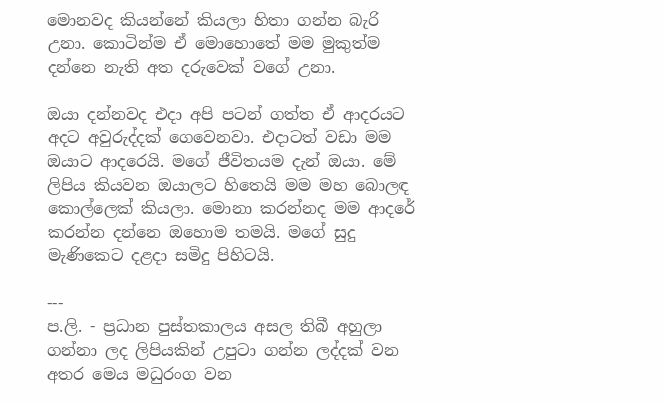මොනවද කියන්නේ කියලා හිතා ගන්න බැරි උනා. කොටින්ම ඒ මොහොතේ මම මුකුත්ම දන්නෙ නැති අත දරුවෙක් වගේ උනා.

ඔයා දන්නවද එදා අපි පටන් ගත්ත ඒ ආදරයට අදට අවුරුද්දක් ගෙවෙනවා. එදාටත් වඩා මම ඔයාට ආදරෙයි. මගේ ජීවිතයම දැන් ඔයා. මේ ලිපිය කියවන ඔයාලට හිතෙයි මම මහ බොලඳ කොල්ලෙක් කියලා. මොනා කරන්නද මම ආදරේ කරන්න දන්නෙ ඔහොම තමයි. මගේ සුදු මැණිකෙට දළදා සමිදු පිහිටයි.

---
ප.ලි. - ප්‍රධාන පුස්තකාලය අසල තිබී අහුලා ගන්නා ලද ලිපියකින් උපුටා ගන්න ලද්දක් වන අතර මෙය මධුරංග වන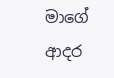මාගේ ආදර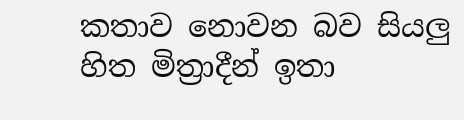කතාව නොවන බව සියලු හිත මිත්‍රාදීන් ඉතා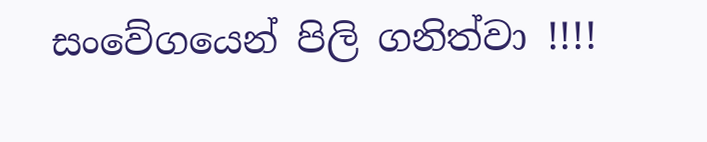සංවේගයෙන් පිලි ගනිත්වා !!!!